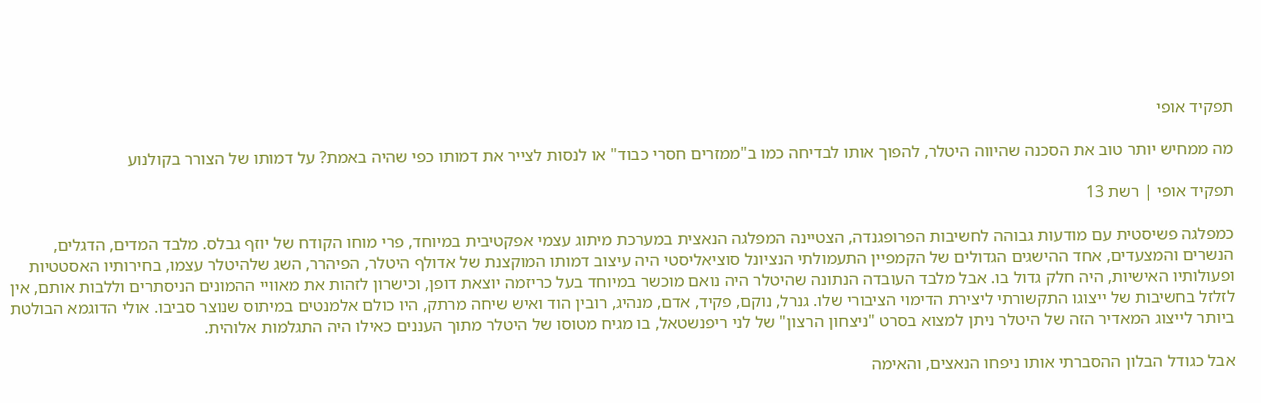תפקיד אופי

מה ממחיש יותר טוב את הסכנה שהיווה היטלר, להפוך אותו לבדיחה כמו ב"ממזרים חסרי כבוד" או לנסות לצייר את דמותו כפי שהיה באמת? על דמותו של הצורר בקולנוע

תפקיד אופי | רשת 13

כמפלגה פשיסטית עם מודעות גבוהה לחשיבות הפרופגנדה, הצטיינה המפלגה הנאצית במערכת מיתוג עצמי אפקטיבית במיוחד, פרי מוחו הקודח של יוזף גבלס. מלבד המדים, הדגלים, הנשרים והמצעדים, אחד ההישגים הגדולים של הקמפיין התעמולתי הנציונל סוציאליסטי היה עיצוב דמותו המוקצנת של אדולף היטלר, הפיהרר, השג שלהיטלר עצמו, בחירותיו האסטטיות ופעולותיו האישיות, היה חלק גדול בו. אבל מלבד העובדה הנתונה שהיטלר היה נואם מוכשר במיוחד בעל כריזמה יוצאת דופן, וכישרון לזהות את מאוויי ההמונים הניסתרים וללבות אותם, אין לזלזל בחשיבות של ייצוגו התקשורתי ליצירת הדימוי הציבורי שלו. גנרל, נוקם, פקיד, אדם, מנהיג, רובין הוד ואיש שיחה מרתק, היו כולם אלמנטים במיתוס שנוצר סביבו. אולי הדוגמא הבולטת ביותר לייצוג המאדיר הזה של היטלר ניתן למצוא בסרט "ניצחון הרצון" של לני ריפנשטאל, בו מגיח מטוסו של היטלר מתוך העננים כאילו היה התגלמות אלוהית.

אבל כגודל הבלון ההסברתי אותו ניפחו הנאצים, והאימה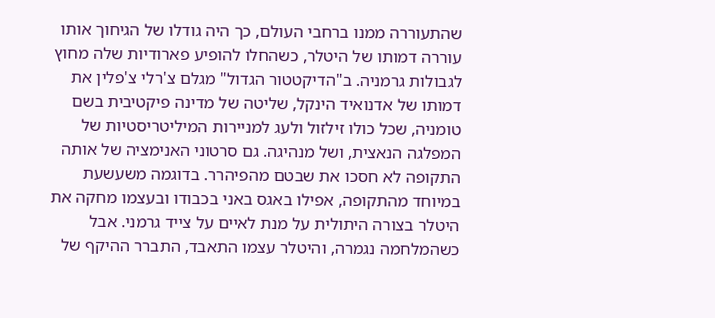שהתעוררה ממנו ברחבי העולם, כך היה גודלו של הגיחוך אותו עוררה דמותו של היטלר, כשהחלו להופיע פארודיות שלה מחוץ לגבולות גרמניה. ב"הדיקטטור הגדול" מגלם צ'רלי צ'פלין את דמותו של אדנואיד הינקל, שליטה של מדינה פיקטיבית בשם טומניה, שכל כולו זילזול ולעג למניירות המיליטריסטיות של המפלגה הנאצית, ושל מנהיגה. גם סרטוני האנימציה של אותה התקופה לא חסכו את שבטם מהפיהרר. בדוגמה משעשעת במיוחד מהתקופה, אפילו באגס באני בכבודו ובעצמו מחקה את היטלר בצורה היתולית על מנת לאיים על צייד גרמני. אבל כשהמלחמה נגמרה, והיטלר עצמו התאבד, התברר ההיקף של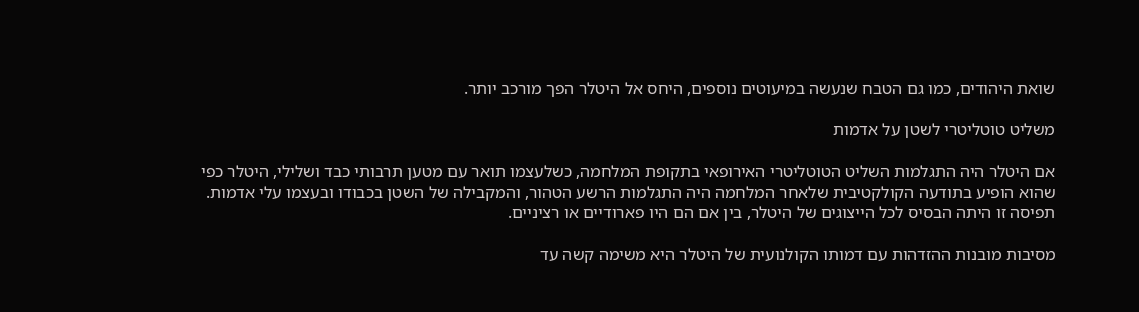שואת היהודים, כמו גם הטבח שנעשה במיעוטים נוספים, היחס אל היטלר הפך מורכב יותר.

משליט טוטליטרי לשטן על אדמות

אם היטלר היה התגלמות השליט הטוטליטרי האירופאי בתקופת המלחמה, כשלעצמו תואר עם מטען תרבותי כבד ושלילי, היטלר כפי שהוא הופיע בתודעה הקולקטיבית שלאחר המלחמה היה התגלמות הרשע הטהור, והמקבילה של השטן בכבודו ובעצמו עלי אדמות. תפיסה זו היתה הבסיס לכל הייצוגים של היטלר, בין אם הם היו פארודיים או רציניים.

מסיבות מובנות ההזדהות עם דמותו הקולנועית של היטלר היא משימה קשה עד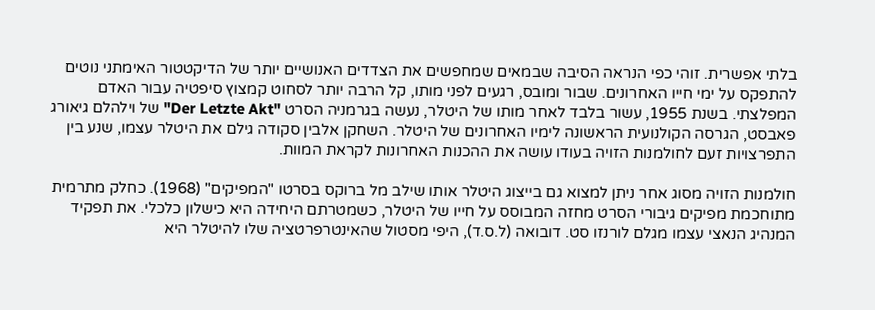בלתי אפשרית. זוהי כפי הנראה הסיבה שבמאים שמחפשים את הצדדים האנושיים יותר של הדיקטטור האימתני נוטים להתפקס על ימי חייו האחרונים. שבור ומובס, רגעים לפני מותו, קל הרבה יותר לסחוט קמצוץ סיפטיה עבור האדם המפלצתי. בשנת 1955, עשור בלבד לאחר מותו של היטלר, נעשה בגרמניה הסרט "Der Letzte Akt" של וילהלם גיאורג פאבסט, הגרסה הקולנועית הראשונה לימיו האחרונים של היטלר. השחקן אלבין סקודה גילם את היטלר עצמו, שנע בין התפרצויות זעם לחולמנות הזויה בעודו עושה את ההכנות האחרונות לקראת המוות.

חולמנות הזויה מסוג אחר ניתן למצוא גם בייצוג היטלר אותו שילב מל ברוקס בסרטו "המפיקים" (1968). כחלק מתרמית מתוחכמת מפיקים גיבורי הסרט מחזה המבוסס על חייו של היטלר, כשמטרתם היחידה היא כישלון כלכלי. את תפקיד המנהיג הנאצי עצמו מגלם לורנזו סט. דובואה (ל.ס.ד), היפי מסטול שהאינטרפרטציה שלו להיטלר היא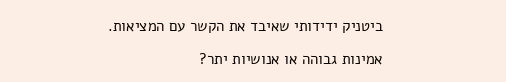ביטניק ידידותי שאיבד את הקשר עם המציאות.

אמינות גבוהה או אנושיות יתר?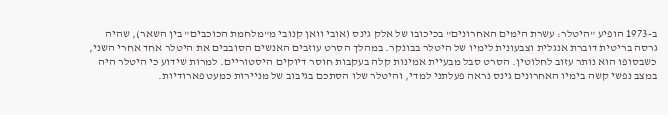ב-1973 הופיע "היטלר: עשרת הימים האחרונים" בכיכובו של אלק גינס (אובי וואן קנובי מ"מלחמת הכוכבים" בין השאר), שהיה גרסה בריטית דוברת אנגלית וצבעונית לימיו של היטלר בבונקר. במהלך הסרט עוזבים האנשים הסובבים את היטלר אחד אחרי השני, כשבסופו הוא נותר עזוב לחלוטין. הסרט סבל מבעיית אמינות קלה בעקבות חוסר דיוקים היסטוריים. למרות שידוע כי היטלר היה במצב נפשי קשה בימיו האחרונים גינס נראה פעלתני למדי, והיטלר שלו הסתכם בגיבוב של מניירות כמעט פארודיות.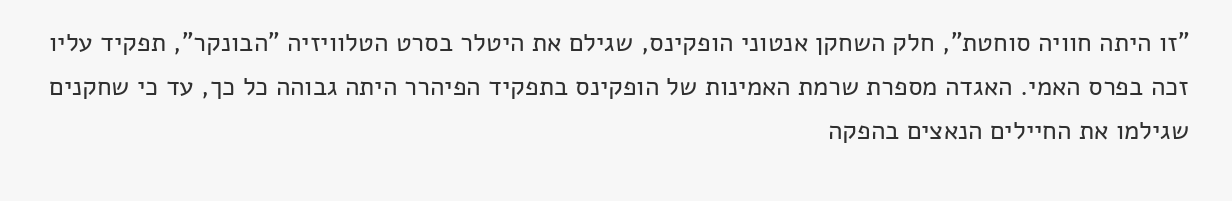"זו היתה חוויה סוחטת", חלק השחקן אנטוני הופקינס, שגילם את היטלר בסרט הטלוויזיה "הבונקר", תפקיד עליו זכה בפרס האמי. האגדה מספרת שרמת האמינות של הופקינס בתפקיד הפיהרר היתה גבוהה כל כך, עד כי שחקנים שגילמו את החיילים הנאצים בהפקה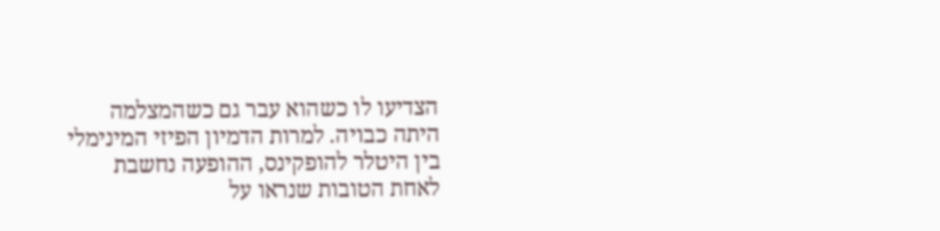הצדיעו לו כשהוא עבר גם כשהמצלמה היתה כבויה. למרות הדמיון הפיזי המינימלי בין היטלר להופקינס, ההופעה נחשבת לאחת הטובות שנראו על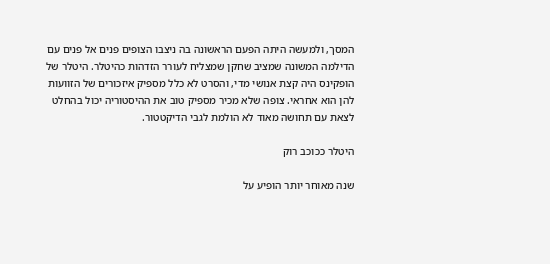המסך, ולמעשה היתה הפעם הראשונה בה ניצבו הצופים פנים אל פנים עם הדילמה המשונה שמציב שחקן שמצליח לעורר הזדהות כהיטלר. היטלר של הופקינס היה קצת אנושי מדי, והסרט לא כלל מספיק איזכורים של הזוועות להן הוא אחראי. צופה שלא מכיר מספיק טוב את ההיסטוריה יכול בהחלט לצאת עם תחושה מאוד לא הולמת לגבי הדיקטטור.

היטלר ככוכב רוק

שנה מאוחר יותר הופיע על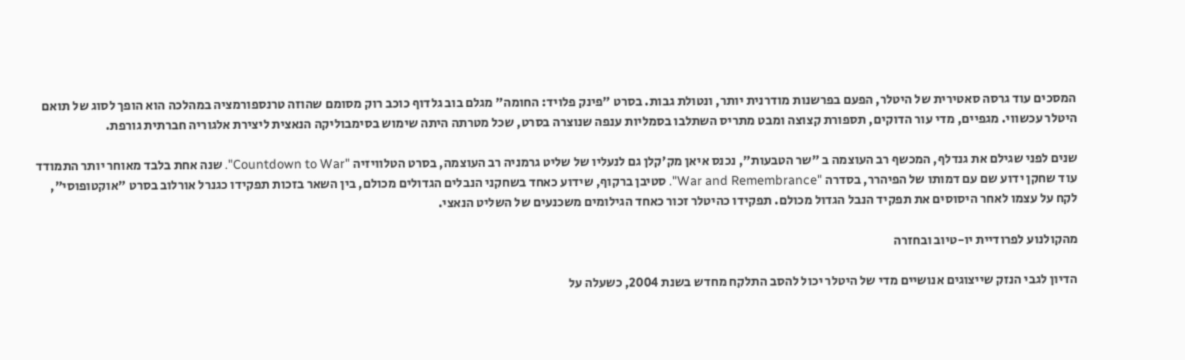המסכים עוד גרסה סאטירית של היטלר, הפעם בפרשנות מודרנית יותר, ונטולת גבות. בסרט "פינק פלויד: החומה" מגלם בוב גלדוף כוכב רוק מסומם שהוזה טרנספורמציה במהלכה הוא הופך לסוג של תואם היטלר עכשווי. מגפיים, מדי עור הדוקים, תספורת קצוצה ומבט מתריס השתלבו בסמליות ענפה שנוצרה בסרט, שכל מטרתה היתה שימוש בסימבוליקה הנאצית ליצירת אלגוריה חברתית גורפת.

שנים לפני שגילם את גנדלף, המכשף רב העוצמה ב "שר הטבעות", נכנס איאן מק'קלן גם לנעליו של שליט גרמניה רב העוצמה, בסרט הטלוויזיה "Countdown to War". שנה אחת בלבד מאוחר יותר התמודד עוד שחקן ידוע שם עם דמותו של הפיהרר, בסדרה "War and Remembrance". סטיבן ברקוף, שידוע כאחד בשחקני הנבלים הגדולים מכולם, בין השאר בזכות תפקידו כגנרל אורלוב בסרט "אוקטופוסי", לקח על עצמו לאחר היסוסים את תפקיד הנבל הגדול מכולם. תפקידו כהיטלר זכור כאחד הגילומים משכנעים של השליט הנאצי.

מהקולנוע לפרודיית יו-טיוב ובחזרה

הדיון לגבי הנזק שייצוגים אנושיים מדי של היטלר יכול להסב התלקח מחדש בשנת 2004, כשעלה על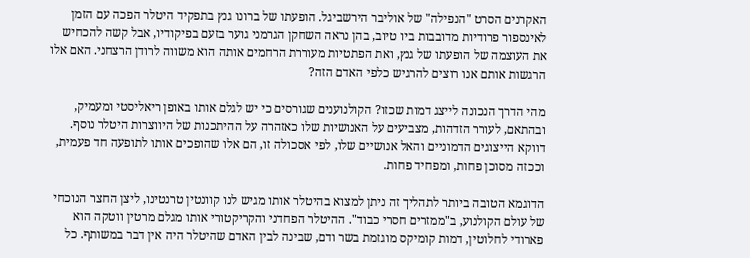האקרנים הסרט "הנפילה" של אוליבר הירשביגל. הופעתו של ברונו גנץ בתפקיד היטלר הפכה עם הזמן לאינספור פרודיות מדובבות ביו טיוב, בהן נראה השחקן הגרמני גוער בזעם בפיקודיו, אבל קשה להכחיש את העוצמה של הופעתו של גנץ, ואת הפתטיות מעוררת הרחמים אותה הוא משווה לרודן הרצחני. האם אלו הרגשות אותם אנו רוצים להרגיש כלפי האדם הזה?

מהי הדרך הנכונה לייצג דמות שכזו? הקולנוענים שגורסים כי יש לגלם אותו באופן ריאליסטי ומעמיק, ובהתאם, לעורר הזדהות, מצביעים על האנושיות שלו כאזהרה על ההיתכנות של היווצרות היטלר נוסף. דווקא הייצוגים הדמוניים והאל אנושיים שלו, לפי אסכולה זו, הם אלו שהופכים אותו לתופעה חד פעמית, וככזה מסוכן פחות, ומפחיד פחות.

הדוגמא הטובה ביותר לתהליך זה ניתן למצוא בהיטלר אותו מגיש לנו קוונטין טרנטינו, ליצן החצר הנוכחי של עולם הקולנוע, ב"ממזרים חסרי כבוד". ההיטלר הפחדני והקריקטורי אותו מגלם מרטין ווטקה הוא פארודי לחלוטין, דמות קומיקס מוגזמת בשר ודם, שבינה לבין האדם שהיטלר היה אין דבר במשותף. כל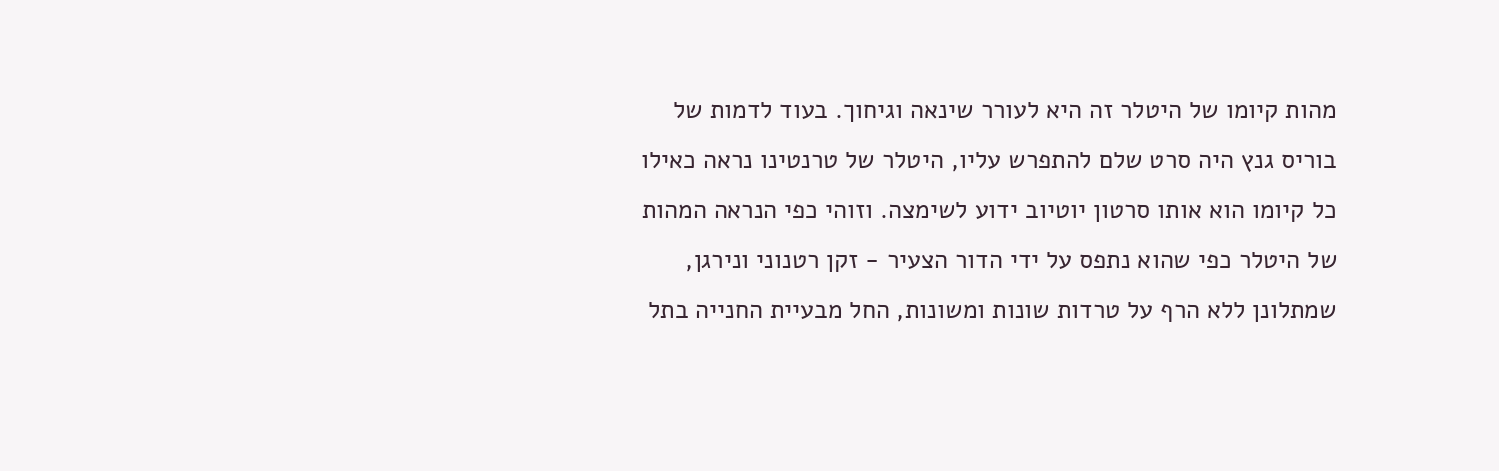מהות קיומו של היטלר זה היא לעורר שינאה וגיחוך. בעוד לדמות של בוריס גנץ היה סרט שלם להתפרש עליו, היטלר של טרנטינו נראה כאילו כל קיומו הוא אותו סרטון יוטיוב ידוע לשימצה. וזוהי כפי הנראה המהות של היטלר כפי שהוא נתפס על ידי הדור הצעיר - זקן רטנוני ונירגן, שמתלונן ללא הרף על טרדות שונות ומשונות, החל מבעיית החנייה בתל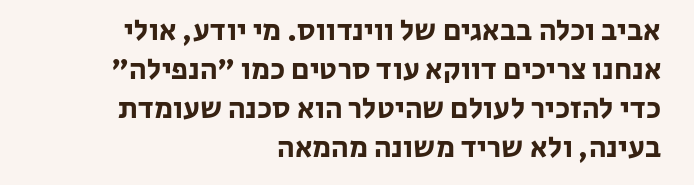אביב וכלה בבאגים של ווינדווס. מי יודע, אולי אנחנו צריכים דווקא עוד סרטים כמו "הנפילה" כדי להזכיר לעולם שהיטלר הוא סכנה שעומדת בעינה, ולא שריד משונה מהמאה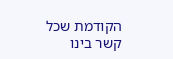הקודמת שכל קשר בינו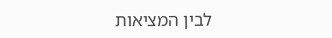לבין המציאות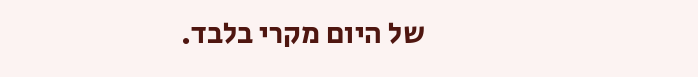של היום מקרי בלבד.